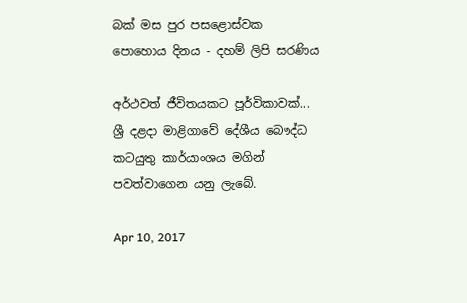බක් මස පුර පසළොස්වක පොහොය දිනය - දහම් ලිපි සරණිය

අර්ථවත් ජීවිතයකට පූර්විකාවක්... ශ්‍රී දළදා මාළිගාවේ දේශීය බෞද්ධ කටයුතු කාර්යාංශය මගින් පවත්වාගෙන යනු ලැබේ.

Apr 10, 2017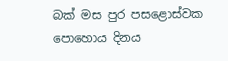බක් මස පුර පසළොස්වක පොහොය දිනය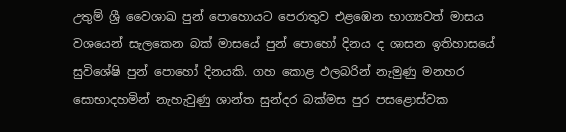උතුම් ශ්‍රී වෛශාඛ පුන් පොහොයට පෙරාතුව එළඹෙන භාග්‍යවත් මාසය වශයෙන් සැලකෙන බක් මාසයේ පුන් පොහෝ දිනය ද ශාසන ඉතිහාසයේ සුවිශේෂි පුන් පොහෝ දිනයකි. ගහ කොළ ඵලබරින් නැමුණු මනහර සොභාදහමින් නැහැවුණු ශාන්ත සුන්දර බක්මස පුර පසළොස්වක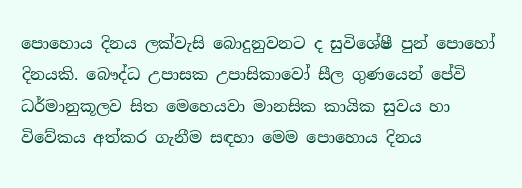පොහොය දිනය ලක්වැසි බොදුනුවනට ද සුවිශේෂී පුන් පොහෝ දිනයකි. බෞද්ධ උපාසක උපාසිකාවෝ සීල ගුණයෙන් පේවි ධර්මානුකූලව සිත මෙහෙයවා මානසික කායික සුවය හා විවේකය අත්කර ගැනීම සඳහා මෙම පොහොය දිනය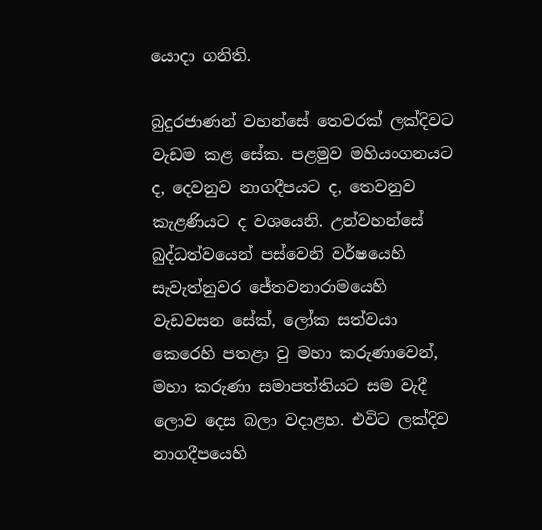යොදා ගනිති.

බුදුරජාණන් වහන්සේ තෙවරක් ලක්දිවට වැඩම කළ සේක. පළමුව මහියංගනයට ද, දෙවනුව නාගදීපයට ද, තෙවනුව කැළණියට ද වශයෙනි. උන්වහන්සේ බුද්ධත්වයෙන් පස්වෙනි වර්ෂයෙහි සැවැත්නුවර ජේතවනාරාමයෙහි වැඩවසන සේක්, ලෝක සත්වයා කෙරෙහි පතළා වු මහා කරුණාවෙන්, මහා කරුණා සමාපත්තියට සම වැදී ලොව දෙස බලා වදාළහ. එවිට ලක්දිව නාගදීපයෙහි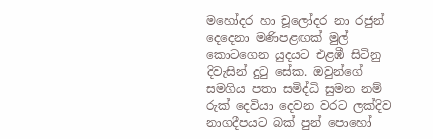මහෝදර හා චූලෝදර නා රජුන් දෙදෙනා මණිපළඟක් මුල් කොටගෙන යුදයට එළඹී සිටිනු දිවැසින් දුටු සේක. ඔවුන්ගේ සමගිය පතා සමිද්ධි සුමන නම් රුක් දෙවියා දෙවන වරට ලක්දිව නාගදීපයට බක් පුන් පොහෝ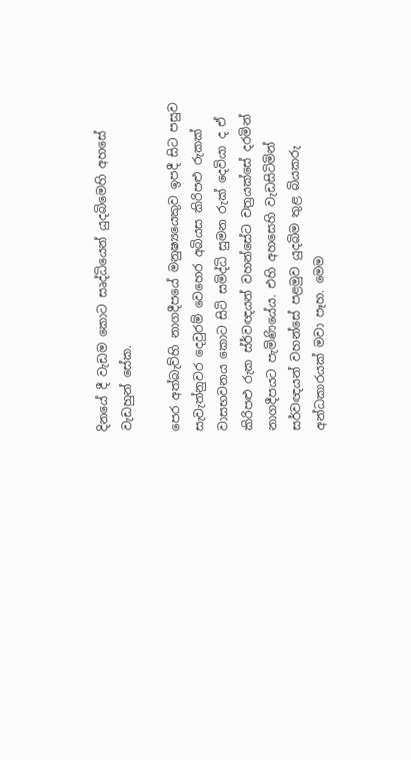දිනයේ දී වැඩම කොට සෘද්ධියෙන් යුදබිමෙහි අහසේ වැඩහුන් සේක.

පෙර අත්බැව්හි නාගදීපයේ මනුෂ්‍යයෙකුව ඉපදී සිට පසුව සැවැත්නුවර දෙවුරම් වෙහෙර අබියස කිරිපළු රුකක් වාසභවනය කොට සිටි සමිද්ධි සුමන රුක් දෙවියා ද ඒ කිරිපළු රුක ස්ර්වඥයන් වහන්සේට චත්‍රයක්සේ දරමින් නාගදීපයට පැමිණියේය. එහි අහසෙහි වැඩසිටිමින් සර්වඥයන් වහන්සේ පළමුව යුදබිම තුළ බියකරු අන්ධකාරයක් මවා පෑහ. මෙම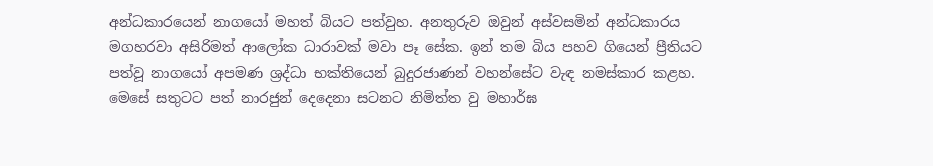අන්ධකාරයෙන් නාගයෝ මහත් බියට පත්වුහ. අනතුරුව ඔවුන් අස්වසමින් අන්ධකාරය මගහරවා අසිරිමත් ආලෝක ධාරාවක් මවා පෑ සේක. ඉන් තම බිය පහව ගියෙන් ප්‍රීතියට පත්වූ නාගයෝ අපමණ ශ්‍රද්ධා භක්තියෙන් බුදුරජාණන් වහන්සේට වැඳ නමස්කාර කළහ. මෙසේ සතුටට පත් නාරජුන් දෙදෙනා සටනට නිමිත්ත වු මහාර්ඝ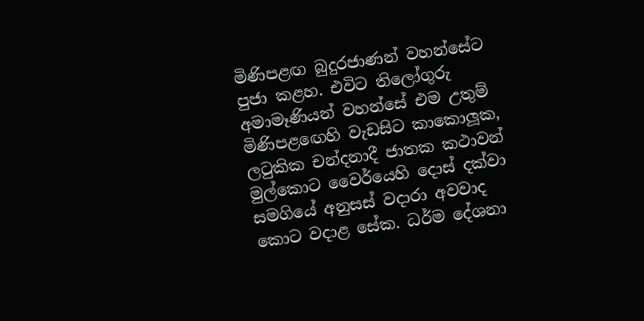මිණිපළඟ බුදුරජාණන් වහන්සේට පුජා කළහ. එවිට තිලෝගුරු අමාමෑණියන් වහන්සේ එම උතුම් මිණිපළඟෙහි වැඩසිට කාකොලූක, ලටුකික චන්දනාදී ජාතක කථාවන් මුල්කොට වෛර්යෙහි දොස් දක්වා සමගියේ අනුසස් වදාරා අවවාද කොට වදාළ සේක. ධර්ම දේශනා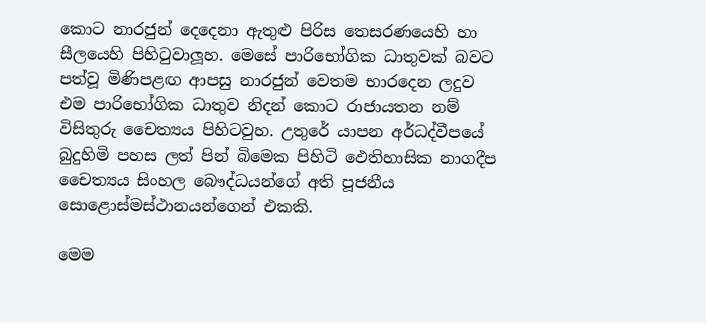කොට නාරජුන් දෙදෙනා ඇතුළු පිරිස තෙසරණයෙහි හා සීලයෙහි පිහිටුවාලූහ. මෙසේ පාරිභෝගික ධාතුවක් බවට පත්වූ මිණිපළඟ ආපසු නාරජුන් වෙතම භාරදෙන ලදුව එම පාරිභෝගික ධාතුව නිදන් කොට රාජායතන නම් විසිතුරු චෛත්‍යය පිහිටවුහ. උතුරේ යාපන අර්ධද්වීපයේ බුදුහිමි පහස ලත් පින් බිමෙක පිහිටි ඵෙතිහාසික නාගදීප චෛත්‍යය සිංහල බෞද්ධයන්ගේ අති පූජනීය සොළොස්මස්ථානයන්ගෙන් එකකි.

මෙම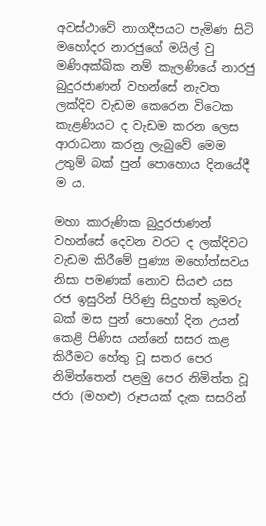අවස්ථාවේ නාගදීපයට පැමිණ සිටි මහෝදර නාරජුගේ මයිල් වු මණිඅක්ඛික නම් කැලණියේ නාරජු බුදුරජාණන් වහන්සේ නැවත ලක්දිව වැඩම කෙරෙන විටෙක කැළණියට ද වැඩම කරන ලෙස ආරාධනා කරනු ලැබුවේ මෙම උතුම් බක් පුන් පොහොය දිනයේදී ම ය.

මහා කාරුණික බුදුරජාණන් වහන්සේ දෙවන වරට ද ලක්දිවට වැඩම කිරීමේ පුණ්‍ය මහෝත්සවය නිසා පමණක් නොව සියළු යස රජ ඉසුරින් පිරිණු සිදුහත් කුමරු බක් මස පුන් පොහෝ දින උයන් කෙළි පිණිස යන්නේ සසර කළ කිරීමට හේතු වූ සතර පෙර නිමිත්තෙන් පළමු පෙර නිමිත්ත වූ ජරා (මහළු) රූපයක් දැක සසරින්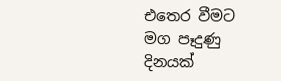එතෙර වීමට මග පෑදුණු දිනයක්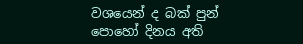වශයෙන් ද බක් පුන් පොහෝ දිනය අති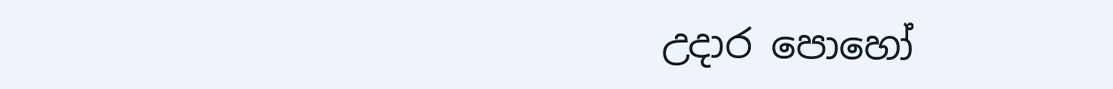උදාර පොහෝ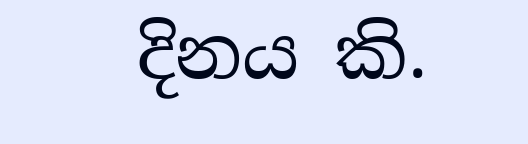දිනය කි.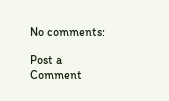No comments:

Post a Comment